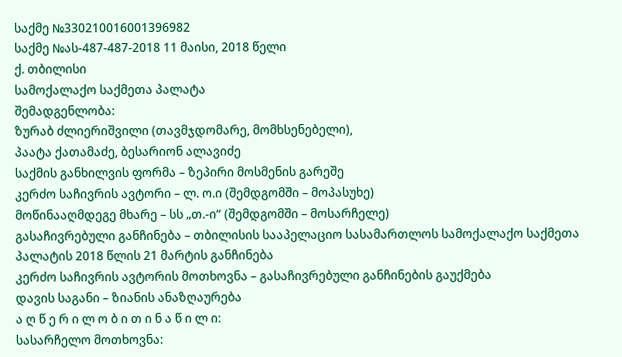საქმე №330210016001396982
საქმე №ას-487-487-2018 11 მაისი, 2018 წელი
ქ. თბილისი
სამოქალაქო საქმეთა პალატა
შემადგენლობა:
ზურაბ ძლიერიშვილი (თავმჯდომარე, მომხსენებელი),
პაატა ქათამაძე, ბესარიონ ალავიძე
საქმის განხილვის ფორმა – ზეპირი მოსმენის გარეშე
კერძო საჩივრის ავტორი – ლ. ო.ი (შემდგომში – მოპასუხე)
მოწინააღმდეგე მხარე – სს „თ.-ი“ (შემდგომში – მოსარჩელე)
გასაჩივრებული განჩინება – თბილისის სააპელაციო სასამართლოს სამოქალაქო საქმეთა პალატის 2018 წლის 21 მარტის განჩინება
კერძო საჩივრის ავტორის მოთხოვნა – გასაჩივრებული განჩინების გაუქმება
დავის საგანი – ზიანის ანაზღაურება
ა ღ წ ე რ ი ლ ო ბ ი თ ი ნ ა წ ი ლ ი:
სასარჩელო მოთხოვნა: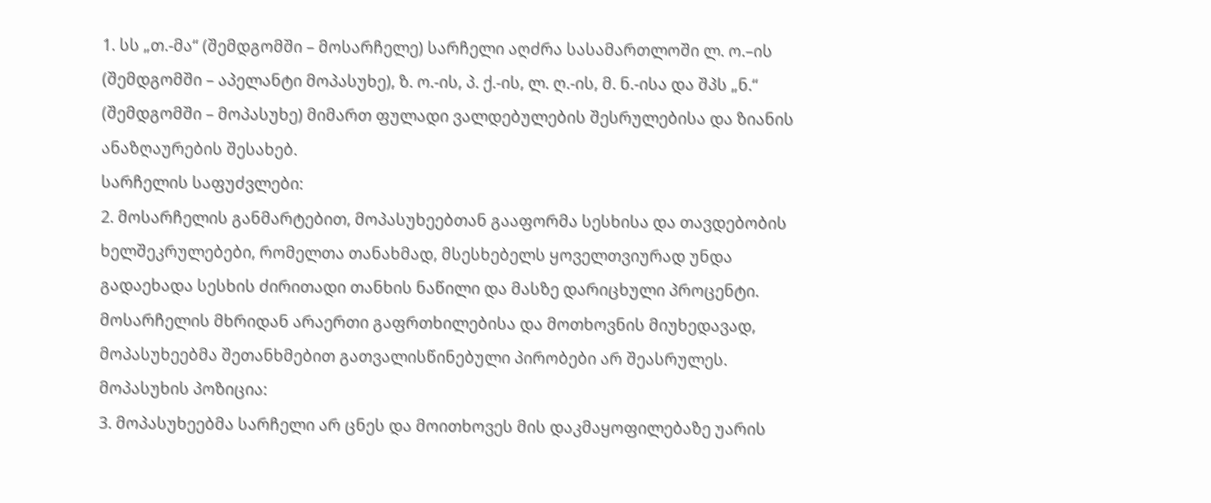1. სს „თ.-მა“ (შემდგომში – მოსარჩელე) სარჩელი აღძრა სასამართლოში ლ. ო.–ის (შემდგომში – აპელანტი მოპასუხე), ზ. ო.-ის, პ. ქ.-ის, ლ. ღ.-ის, მ. ნ.-ისა და შპს „ნ.“ (შემდგომში – მოპასუხე) მიმართ ფულადი ვალდებულების შესრულებისა და ზიანის ანაზღაურების შესახებ.
სარჩელის საფუძვლები:
2. მოსარჩელის განმარტებით, მოპასუხეებთან გააფორმა სესხისა და თავდებობის ხელშეკრულებები, რომელთა თანახმად, მსესხებელს ყოველთვიურად უნდა გადაეხადა სესხის ძირითადი თანხის ნაწილი და მასზე დარიცხული პროცენტი. მოსარჩელის მხრიდან არაერთი გაფრთხილებისა და მოთხოვნის მიუხედავად, მოპასუხეებმა შეთანხმებით გათვალისწინებული პირობები არ შეასრულეს.
მოპასუხის პოზიცია:
3. მოპასუხეებმა სარჩელი არ ცნეს და მოითხოვეს მის დაკმაყოფილებაზე უარის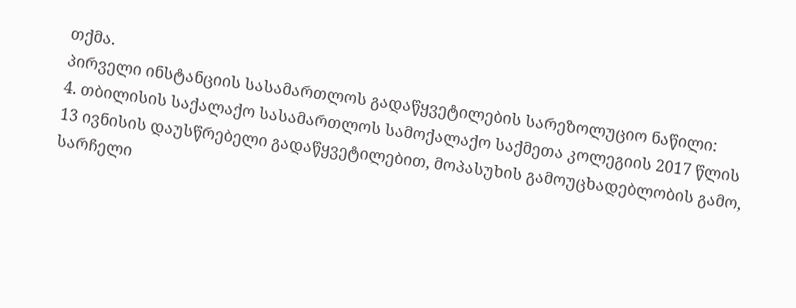თქმა.
პირველი ინსტანციის სასამართლოს გადაწყვეტილების სარეზოლუციო ნაწილი:
4. თბილისის საქალაქო სასამართლოს სამოქალაქო საქმეთა კოლეგიის 2017 წლის 13 ივნისის დაუსწრებელი გადაწყვეტილებით, მოპასუხის გამოუცხადებლობის გამო, სარჩელი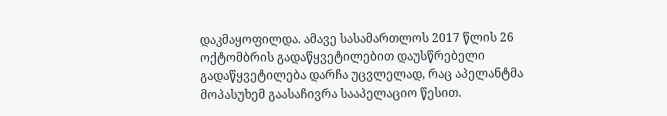დაკმაყოფილდა. ამავე სასამართლოს 2017 წლის 26 ოქტომბრის გადაწყვეტილებით დაუსწრებელი გადაწყვეტილება დარჩა უცვლელად, რაც აპელანტმა მოპასუხემ გაასაჩივრა სააპელაციო წესით.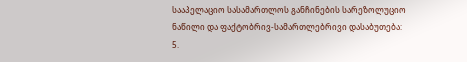სააპელაციო სასამართლოს განჩინების სარეზოლუციო ნაწილი და ფაქტობრივ-სამართლებრივი დასაბუთება:
5.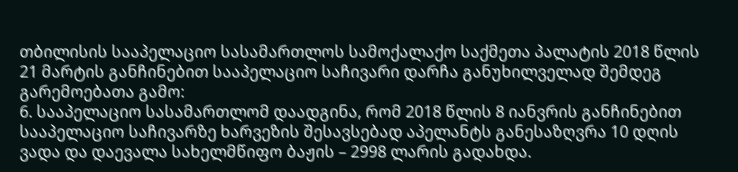თბილისის სააპელაციო სასამართლოს სამოქალაქო საქმეთა პალატის 2018 წლის 21 მარტის განჩინებით სააპელაციო საჩივარი დარჩა განუხილველად შემდეგ გარემოებათა გამო:
6. სააპელაციო სასამართლომ დაადგინა, რომ 2018 წლის 8 იანვრის განჩინებით სააპელაციო საჩივარზე ხარვეზის შესავსებად აპელანტს განესაზღვრა 10 დღის ვადა და დაევალა სახელმწიფო ბაჟის – 2998 ლარის გადახდა.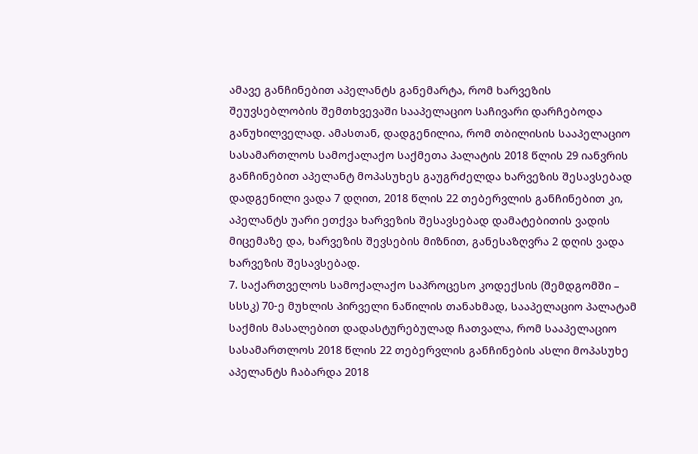ამავე განჩინებით აპელანტს განემარტა, რომ ხარვეზის შეუვსებლობის შემთხვევაში სააპელაციო საჩივარი დარჩებოდა განუხილველად. ამასთან, დადგენილია, რომ თბილისის სააპელაციო სასამართლოს სამოქალაქო საქმეთა პალატის 2018 წლის 29 იანვრის განჩინებით აპელანტ მოპასუხეს გაუგრძელდა ხარვეზის შესავსებად დადგენილი ვადა 7 დღით, 2018 წლის 22 თებერვლის განჩინებით კი, აპელანტს უარი ეთქვა ხარვეზის შესავსებად დამატებითის ვადის მიცემაზე და, ხარვეზის შევსების მიზნით, განესაზღვრა 2 დღის ვადა ხარვეზის შესავსებად.
7. საქართველოს სამოქალაქო საპროცესო კოდექსის (შემდგომში – სსსკ) 70-ე მუხლის პირველი ნაწილის თანახმად, სააპელაციო პალატამ საქმის მასალებით დადასტურებულად ჩათვალა, რომ სააპელაციო სასამართლოს 2018 წლის 22 თებერვლის განჩინების ასლი მოპასუხე აპელანტს ჩაბარდა 2018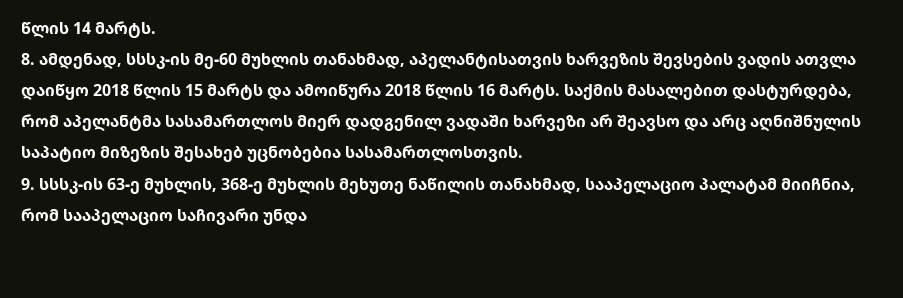წლის 14 მარტს.
8. ამდენად, სსსკ-ის მე-60 მუხლის თანახმად, აპელანტისათვის ხარვეზის შევსების ვადის ათვლა დაიწყო 2018 წლის 15 მარტს და ამოიწურა 2018 წლის 16 მარტს. საქმის მასალებით დასტურდება, რომ აპელანტმა სასამართლოს მიერ დადგენილ ვადაში ხარვეზი არ შეავსო და არც აღნიშნულის საპატიო მიზეზის შესახებ უცნობებია სასამართლოსთვის.
9. სსსკ-ის 63-ე მუხლის, 368-ე მუხლის მეხუთე ნაწილის თანახმად, სააპელაციო პალატამ მიიჩნია, რომ სააპელაციო საჩივარი უნდა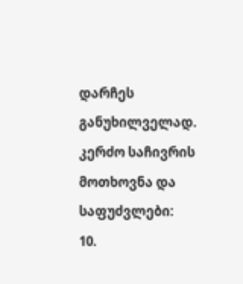დარჩეს განუხილველად.
კერძო საჩივრის მოთხოვნა და საფუძვლები:
10.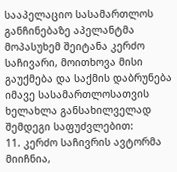სააპელაციო სასამართლოს განჩინებაზე აპელანტმა მოპასუხემ შეიტანა კერძო საჩივარი, მოითხოვა მისი გაუქმება და საქმის დაბრუნება იმავე სასამართლოსათვის ხელახლა განსახილველად შემდეგი საფუძვლებით:
11. კერძო საჩივრის ავტორმა მიიჩნია,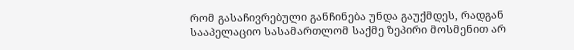რომ გასაჩივრებული განჩინება უნდა გაუქმდეს, რადგან სააპელაციო სასამართლომ საქმე ზეპირი მოსმენით არ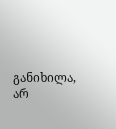განიხილა, არ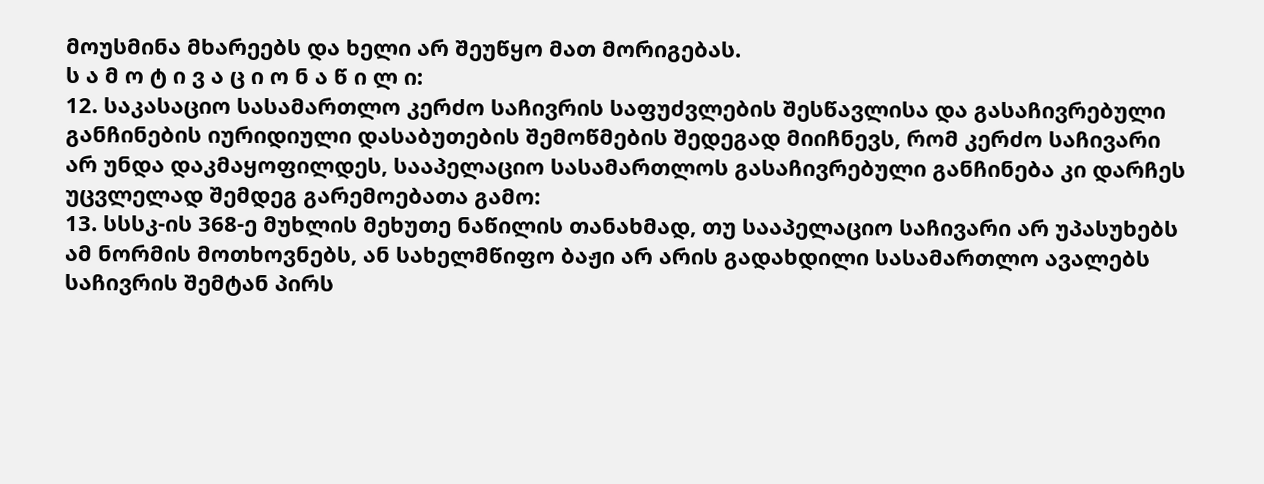მოუსმინა მხარეებს და ხელი არ შეუწყო მათ მორიგებას.
ს ა მ ო ტ ი ვ ა ც ი ო ნ ა წ ი ლ ი:
12. საკასაციო სასამართლო კერძო საჩივრის საფუძვლების შესწავლისა და გასაჩივრებული განჩინების იურიდიული დასაბუთების შემოწმების შედეგად მიიჩნევს, რომ კერძო საჩივარი არ უნდა დაკმაყოფილდეს, სააპელაციო სასამართლოს გასაჩივრებული განჩინება კი დარჩეს უცვლელად შემდეგ გარემოებათა გამო:
13. სსსკ-ის 368-ე მუხლის მეხუთე ნაწილის თანახმად, თუ სააპელაციო საჩივარი არ უპასუხებს ამ ნორმის მოთხოვნებს, ან სახელმწიფო ბაჟი არ არის გადახდილი სასამართლო ავალებს საჩივრის შემტან პირს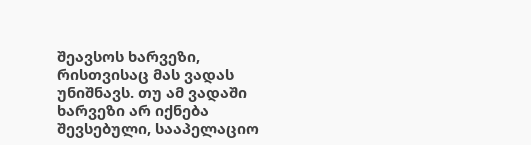შეავსოს ხარვეზი, რისთვისაც მას ვადას უნიშნავს. თუ ამ ვადაში ხარვეზი არ იქნება შევსებული, სააპელაციო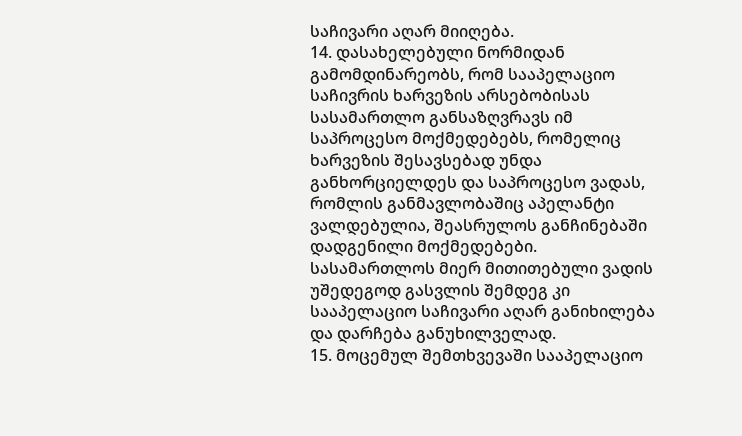საჩივარი აღარ მიიღება.
14. დასახელებული ნორმიდან გამომდინარეობს, რომ სააპელაციო საჩივრის ხარვეზის არსებობისას სასამართლო განსაზღვრავს იმ საპროცესო მოქმედებებს, რომელიც ხარვეზის შესავსებად უნდა განხორციელდეს და საპროცესო ვადას, რომლის განმავლობაშიც აპელანტი ვალდებულია, შეასრულოს განჩინებაში დადგენილი მოქმედებები. სასამართლოს მიერ მითითებული ვადის უშედეგოდ გასვლის შემდეგ კი სააპელაციო საჩივარი აღარ განიხილება და დარჩება განუხილველად.
15. მოცემულ შემთხვევაში სააპელაციო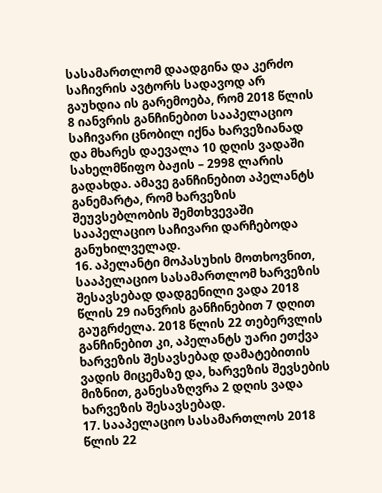სასამართლომ დაადგინა და კერძო საჩივრის ავტორს სადავოდ არ გაუხდია ის გარემოება, რომ 2018 წლის 8 იანვრის განჩინებით სააპელაციო საჩივარი ცნობილ იქნა ხარვეზიანად და მხარეს დაევალა 10 დღის ვადაში სახელმწიფო ბაჟის – 2998 ლარის გადახდა. ამავე განჩინებით აპელანტს განემარტა, რომ ხარვეზის შეუვსებლობის შემთხვევაში სააპელაციო საჩივარი დარჩებოდა განუხილველად.
16. აპელანტი მოპასუხის მოთხოვნით, სააპელაციო სასამართლომ ხარვეზის შესავსებად დადგენილი ვადა 2018 წლის 29 იანვრის განჩინებით 7 დღით გაუგრძელა. 2018 წლის 22 თებერვლის განჩინებით კი, აპელანტს უარი ეთქვა ხარვეზის შესავსებად დამატებითის ვადის მიცემაზე და, ხარვეზის შევსების მიზნით, განესაზღვრა 2 დღის ვადა ხარვეზის შესავსებად.
17. სააპელაციო სასამართლოს 2018 წლის 22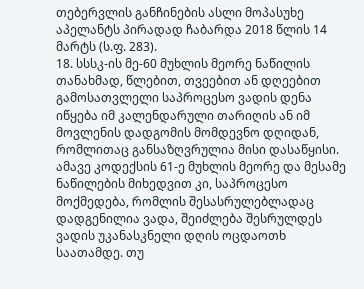თებერვლის განჩინების ასლი მოპასუხე აპელანტს პირადად ჩაბარდა 2018 წლის 14 მარტს (ს.ფ. 283).
18. სსსკ-ის მე-60 მუხლის მეორე ნაწილის თანახმად, წლებით, თვეებით ან დღეებით გამოსათვლელი საპროცესო ვადის დენა იწყება იმ კალენდარული თარიღის ან იმ მოვლენის დადგომის მომდევნო დღიდან, რომლითაც განსაზღვრულია მისი დასაწყისი. ამავე კოდექსის 61-ე მუხლის მეორე და მესამე ნაწილების მიხედვით კი, საპროცესო მოქმედება, რომლის შესასრულებლადაც დადგენილია ვადა, შეიძლება შესრულდეს ვადის უკანასკნელი დღის ოცდაოთხ საათამდე. თუ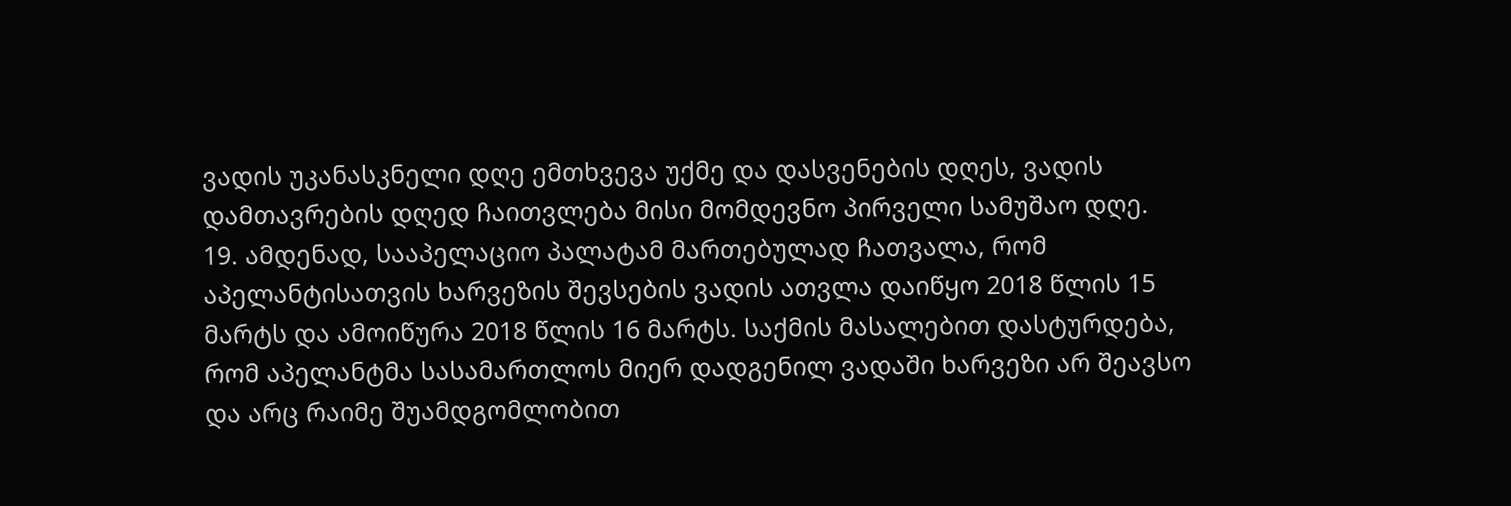ვადის უკანასკნელი დღე ემთხვევა უქმე და დასვენების დღეს, ვადის დამთავრების დღედ ჩაითვლება მისი მომდევნო პირველი სამუშაო დღე.
19. ამდენად, სააპელაციო პალატამ მართებულად ჩათვალა, რომ აპელანტისათვის ხარვეზის შევსების ვადის ათვლა დაიწყო 2018 წლის 15 მარტს და ამოიწურა 2018 წლის 16 მარტს. საქმის მასალებით დასტურდება, რომ აპელანტმა სასამართლოს მიერ დადგენილ ვადაში ხარვეზი არ შეავსო და არც რაიმე შუამდგომლობით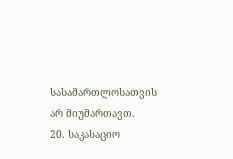სასამართლოსათვის არ მიუმართავთ.
20. საკასაციო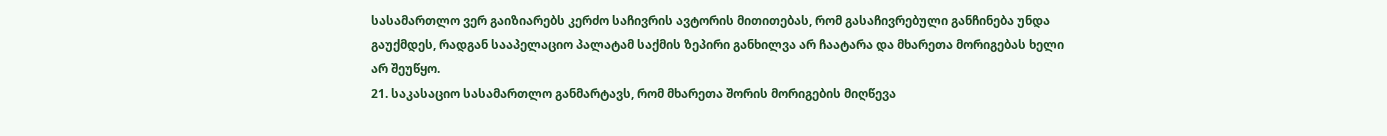სასამართლო ვერ გაიზიარებს კერძო საჩივრის ავტორის მითითებას, რომ გასაჩივრებული განჩინება უნდა გაუქმდეს, რადგან სააპელაციო პალატამ საქმის ზეპირი განხილვა არ ჩაატარა და მხარეთა მორიგებას ხელი არ შეუწყო.
21. საკასაციო სასამართლო განმარტავს, რომ მხარეთა შორის მორიგების მიღწევა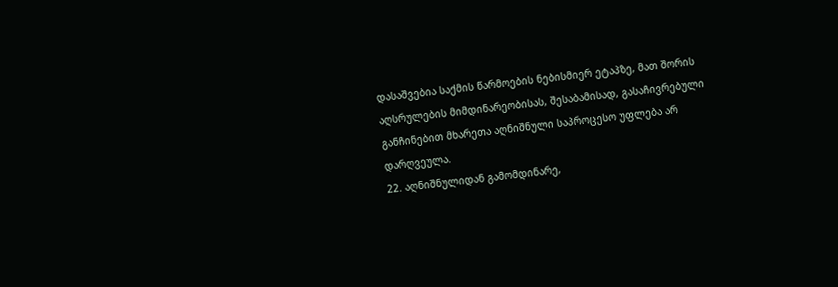დასაშვებია საქმის წარმოების ნებისმიერ ეტაპზე, მათ შორის აღსრულების მიმდინარეობისას, შესაბამისად, გასაჩივრებული განჩინებით მხარეთა აღნიშნული საპროცესო უფლება არ დარღვეულა.
22. აღნიშნულიდან გამომდინარე,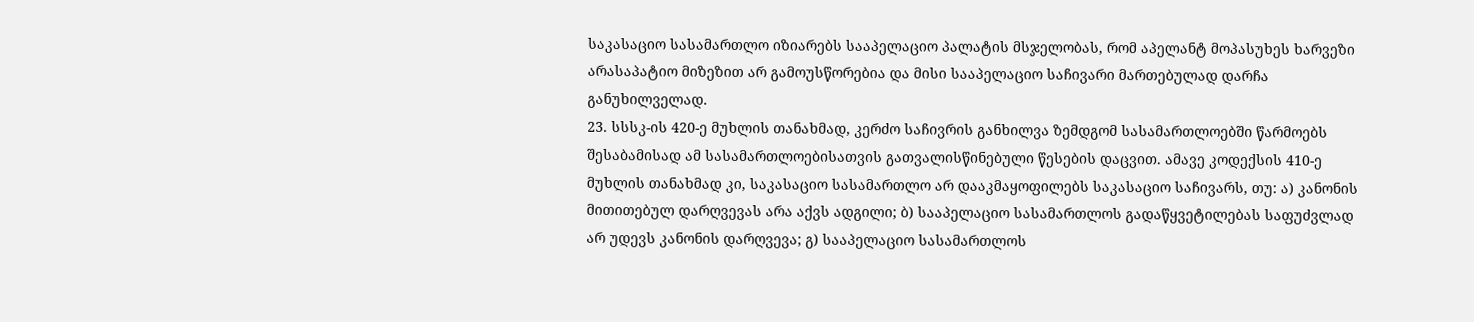საკასაციო სასამართლო იზიარებს სააპელაციო პალატის მსჯელობას, რომ აპელანტ მოპასუხეს ხარვეზი არასაპატიო მიზეზით არ გამოუსწორებია და მისი სააპელაციო საჩივარი მართებულად დარჩა განუხილველად.
23. სსსკ-ის 420-ე მუხლის თანახმად, კერძო საჩივრის განხილვა ზემდგომ სასამართლოებში წარმოებს შესაბამისად ამ სასამართლოებისათვის გათვალისწინებული წესების დაცვით. ამავე კოდექსის 410-ე მუხლის თანახმად კი, საკასაციო სასამართლო არ დააკმაყოფილებს საკასაციო საჩივარს, თუ: ა) კანონის მითითებულ დარღვევას არა აქვს ადგილი; ბ) სააპელაციო სასამართლოს გადაწყვეტილებას საფუძვლად არ უდევს კანონის დარღვევა; გ) სააპელაციო სასამართლოს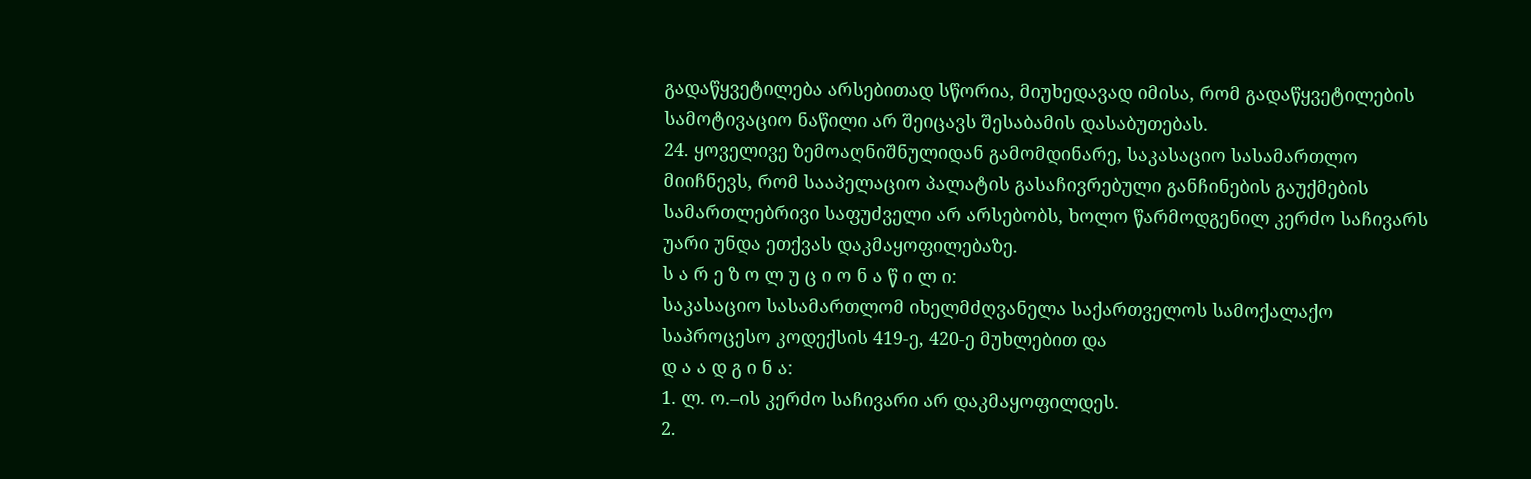გადაწყვეტილება არსებითად სწორია, მიუხედავად იმისა, რომ გადაწყვეტილების სამოტივაციო ნაწილი არ შეიცავს შესაბამის დასაბუთებას.
24. ყოველივე ზემოაღნიშნულიდან გამომდინარე, საკასაციო სასამართლო მიიჩნევს, რომ სააპელაციო პალატის გასაჩივრებული განჩინების გაუქმების სამართლებრივი საფუძველი არ არსებობს, ხოლო წარმოდგენილ კერძო საჩივარს უარი უნდა ეთქვას დაკმაყოფილებაზე.
ს ა რ ე ზ ო ლ უ ც ი ო ნ ა წ ი ლ ი:
საკასაციო სასამართლომ იხელმძღვანელა საქართველოს სამოქალაქო საპროცესო კოდექსის 419-ე, 420-ე მუხლებით და
დ ა ა დ გ ი ნ ა:
1. ლ. ო.–ის კერძო საჩივარი არ დაკმაყოფილდეს.
2.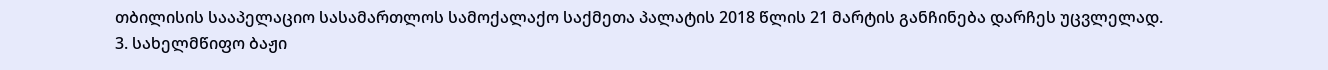თბილისის სააპელაციო სასამართლოს სამოქალაქო საქმეთა პალატის 2018 წლის 21 მარტის განჩინება დარჩეს უცვლელად.
3. სახელმწიფო ბაჟი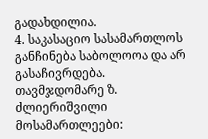გადახდილია.
4. საკასაციო სასამართლოს განჩინება საბოლოოა და არ გასაჩივრდება.
თავმჯდომარე ზ. ძლიერიშვილი
მოსამართლეები: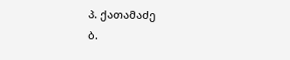პ. ქათამაძე
ბ.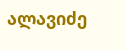ალავიძე